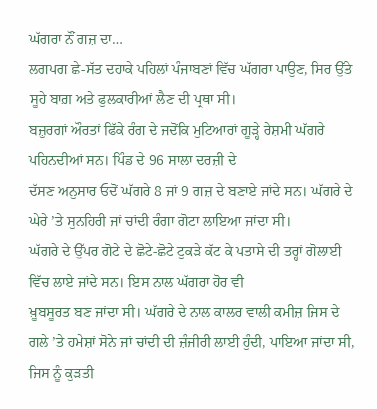ਘੱਗਰਾ ਨੌਂ ਗਜ਼ ਦਾ…
ਲਗਪਗ ਛੇ-ਸੱਤ ਦਹਾਕੇ ਪਹਿਲਾਂ ਪੰਜਾਬਣਾਂ ਵਿੱਚ ਘੱਗਰਾ ਪਾਉਣ, ਸਿਰ ਉੱਤੇ ਸੂਹੇ ਬਾਗ਼ ਅਤੇ ਫੁਲਕਾਰੀਆਂ ਲੈਣ ਦੀ ਪ੍ਰਥਾ ਸੀ।
ਬਜ਼ੁਰਗਾਂ ਔਰਤਾਂ ਫਿੱਕੇ ਰੰਗ ਦੇ ਜਦੋਂਕਿ ਮੁਟਿਆਰਾਂ ਗੂੜ੍ਹੇ ਰੇਸ਼ਮੀ ਘੱਗਰੇ ਪਹਿਨਦੀਆਂ ਸਨ। ਪਿੰਡ ਦੇ 96 ਸਾਲਾ ਦਰਜ਼ੀ ਦੇ
ਦੱਸਣ ਅਨੁਸਾਰ ਓਦੋਂ ਘੱਗਰੇ 8 ਜਾਂ 9 ਗਜ਼ ਦੇ ਬਣਾਏ ਜਾਂਦੇ ਸਨ। ਘੱਗਰੇ ਦੇ ਘੇਰੇ ’ਤੇ ਸੁਨਹਿਰੀ ਜਾਂ ਚਾਂਦੀ ਰੰਗਾ ਗੋਟਾ ਲਾਇਆ ਜਾਂਦਾ ਸੀ।
ਘੱਗਰੇ ਦੇ ਉੱਪਰ ਗੋਟੇ ਦੇ ਛੋਟੇ-ਛੋਟੇ ਟੁਕੜੇ ਕੱਟ ਕੇ ਪਤਾਸੇ ਦੀ ਤਰ੍ਹਾਂ ਗੋਲਾਈ ਵਿੱਚ ਲਾਏ ਜਾਂਦੇ ਸਨ। ਇਸ ਨਾਲ ਘੱਗਰਾ ਹੋਰ ਵੀ
ਖ਼ੂਬਸੂਰਤ ਬਣ ਜਾਂਦਾ ਸੀ। ਘੱਗਰੇ ਦੇ ਨਾਲ ਕਾਲਰ ਵਾਲੀ ਕਮੀਜ਼ ਜਿਸ ਦੇ ਗਲੇ ’ਤੇ ਹਮੇਸ਼ਾਂ ਸੋਨੇ ਜਾਂ ਚਾਂਦੀ ਦੀ ਜ਼ੰਜੀਰੀ ਲਾਈ ਹੁੰਦੀ, ਪਾਇਆ ਜਾਂਦਾ ਸੀ, ਜਿਸ ਨੂੰ ਕੁੜਤੀ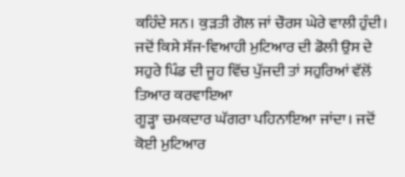ਕਹਿੰਦੇ ਸਨ। ਕੁੜਤੀ ਗੋਲ ਜਾਂ ਚੌਰਸ ਘੇਰੇ ਵਾਲੀ ਹੁੰਦੀ।
ਜਦੋਂ ਕਿਸੇ ਸੱਜ-ਵਿਆਹੀ ਮੁਟਿਆਰ ਦੀ ਡੋਲੀ ਉਸ ਦੇ ਸਹੁਰੇ ਪਿੰਡ ਦੀ ਜੂਹ ਵਿੱਚ ਪੁੱਜਦੀ ਤਾਂ ਸਹੁਰਿਆਂ ਵੱਲੋਂ ਤਿਆਰ ਕਰਵਾਇਆ
ਗੂੜ੍ਹਾ ਚਮਕਦਾਰ ਘੱਗਰਾ ਪਹਿਨਾਇਆ ਜਾਂਦਾ। ਜਦੋਂ ਕੋਈ ਮੁਟਿਆਰ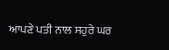ਆਪਣੇ ਪਤੀ ਨਾਲ ਸਹੁਰੇ ਘਰ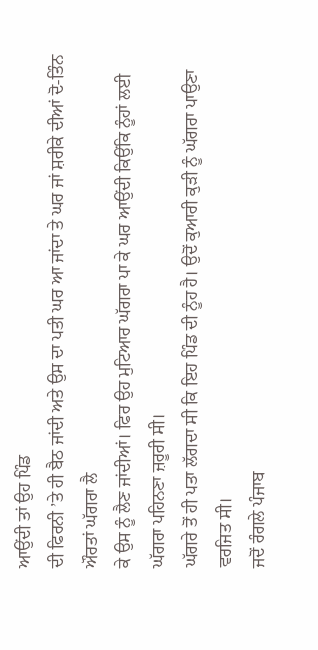ਆਉਂਦੀ ਤਾਂ ਉਹ ਪਿੰਡ
ਦੀ ਫਿਰਨੀ ’ਤੇ ਹੀ ਬੈਠ ਜਾਂਦੀ ਅਤੇ ਉਸ ਦਾ ਪਤੀ ਘਰ ਆ ਜਾਂਦਾ ਤੇ ਘਰ ਜਾਂ ਸ਼ਰੀਕੇ ਦੀਆਂ ਦੋ-ਤਿੰਨ ਔਰਤਾਂ ਘੱਗਰਾ ਲੈ
ਕੇ ਉਸ ਨੂੰ ਲੈਣ ਜਾਂਦੀਆਂ। ਫਿਰ ਉਹ ਮੁਟਿਆਰ ਘੱਗਰਾ ਪਾ ਕੇ ਘਰ ਆਉਂਦੀ ਕਿਉਂਕਿ ਨੂੰਹਾਂ ਲਈ ਘੱਗਰਾ ਪਹਿਨਣਾ ਜ਼ਰੂਰੀ ਸੀ।
ਘੱਗਰੇ ਤੋਂ ਹੀ ਪਤਾ ਲੱਗਦਾ ਸੀ ਕਿ ਇਹ ਪਿੰਡ ਦੀ ਨੂੰਹ ਹੈ। ਉਦੋਂ ਕੁਆਰੀ ਕੁੜੀ ਨੂੰ ਘੱਗਰਾ ਪਾਉਣਾ ਵਰਜਿਤ ਸੀ।
ਜਦੋਂ ਰੰਗਲੇ ਪੰਜਾਬ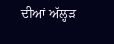ਦੀਆਂ ਅੱਲ੍ਹੜ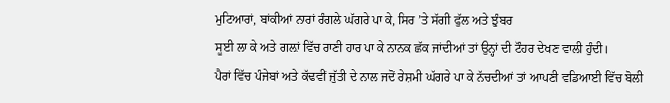ਮੁਟਿਆਰਾਂ, ਬਾਂਕੀਆਂ ਨਾਰਾਂ ਰੰਗਲੇ ਘੱਗਰੇ ਪਾ ਕੇ, ਸਿਰ ’ਤੇ ਸੱਗੀ ਫੁੱਲ ਅਤੇ ਝੁੰਬਰ
ਸੂਈ ਲਾ ਕੇ ਅਤੇ ਗਲ਼ਾਂ ਵਿੱਚ ਰਾਣੀ ਹਾਰ ਪਾ ਕੇ ਨਾਨਕ ਛੱਕ ਜਾਂਦੀਆਂ ਤਾਂ ਉਨ੍ਹਾਂ ਦੀ ਟੌਹਰ ਦੇਖਣ ਵਾਲੀ ਹੁੰਦੀ।
ਪੈਰਾਂ ਵਿੱਚ ਪੰਜੇਬਾਂ ਅਤੇ ਕੱਢਵੀਂ ਜੁੱਤੀ ਦੇ ਨਾਲ ਜਦੋਂ ਰੇਸ਼ਮੀ ਘੱਗਰੇ ਪਾ ਕੇ ਨੱਚਦੀਆਂ ਤਾਂ ਆਪਣੀ ਵਡਿਆਈ ਵਿੱਚ ਬੋਲੀ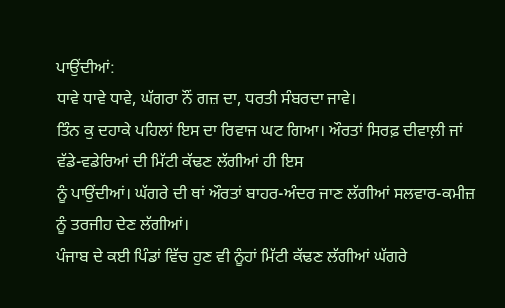ਪਾਉਂਦੀਆਂ:
ਧਾਵੇ ਧਾਵੇ ਧਾਵੇ, ਘੱਗਰਾ ਨੌਂ ਗਜ਼ ਦਾ, ਧਰਤੀ ਸੰਬਰਦਾ ਜਾਵੇ।
ਤਿੰਨ ਕੁ ਦਹਾਕੇ ਪਹਿਲਾਂ ਇਸ ਦਾ ਰਿਵਾਜ ਘਟ ਗਿਆ। ਔਰਤਾਂ ਸਿਰਫ਼ ਦੀਵਾਲ਼ੀ ਜਾਂ ਵੱਡੇ-ਵਡੇਰਿਆਂ ਦੀ ਮਿੱਟੀ ਕੱਢਣ ਲੱਗੀਆਂ ਹੀ ਇਸ
ਨੂੰ ਪਾਉਂਦੀਆਂ। ਘੱਗਰੇ ਦੀ ਥਾਂ ਔਰਤਾਂ ਬਾਹਰ-ਅੰਦਰ ਜਾਣ ਲੱਗੀਆਂ ਸਲਵਾਰ-ਕਮੀਜ਼ ਨੂੰ ਤਰਜੀਹ ਦੇਣ ਲੱਗੀਆਂ।
ਪੰਜਾਬ ਦੇ ਕਈ ਪਿੰਡਾਂ ਵਿੱਚ ਹੁਣ ਵੀ ਨੂੰਹਾਂ ਮਿੱਟੀ ਕੱਢਣ ਲੱਗੀਆਂ ਘੱਗਰੇ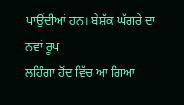ਪਾਉਂਦੀਆਂ ਹਨ। ਬੇਸ਼ੱਕ ਘੱਗਰੇ ਦਾ ਨਵਾਂ ਰੂਪ
ਲਹਿੰਗਾ ਹੋਂਦ ਵਿੱਚ ਆ ਗਿਆ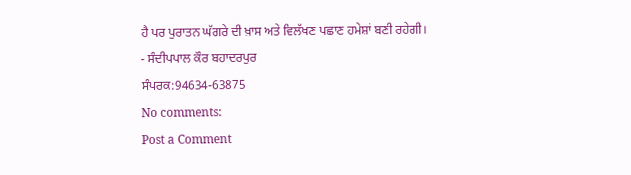ਹੈ ਪਰ ਪੁਰਾਤਨ ਘੱਗਰੇ ਦੀ ਖ਼ਾਸ ਅਤੇ ਵਿਲੱਖਣ ਪਛਾਣ ਹਮੇਸ਼ਾਂ ਬਣੀ ਰਹੇਗੀ।
- ਸੰਦੀਪਪਾਲ ਕੌਰ ਬਹਾਦਰਪੁਰ
ਸੰਪਰਕ:94634-63875
No comments:
Post a Comment